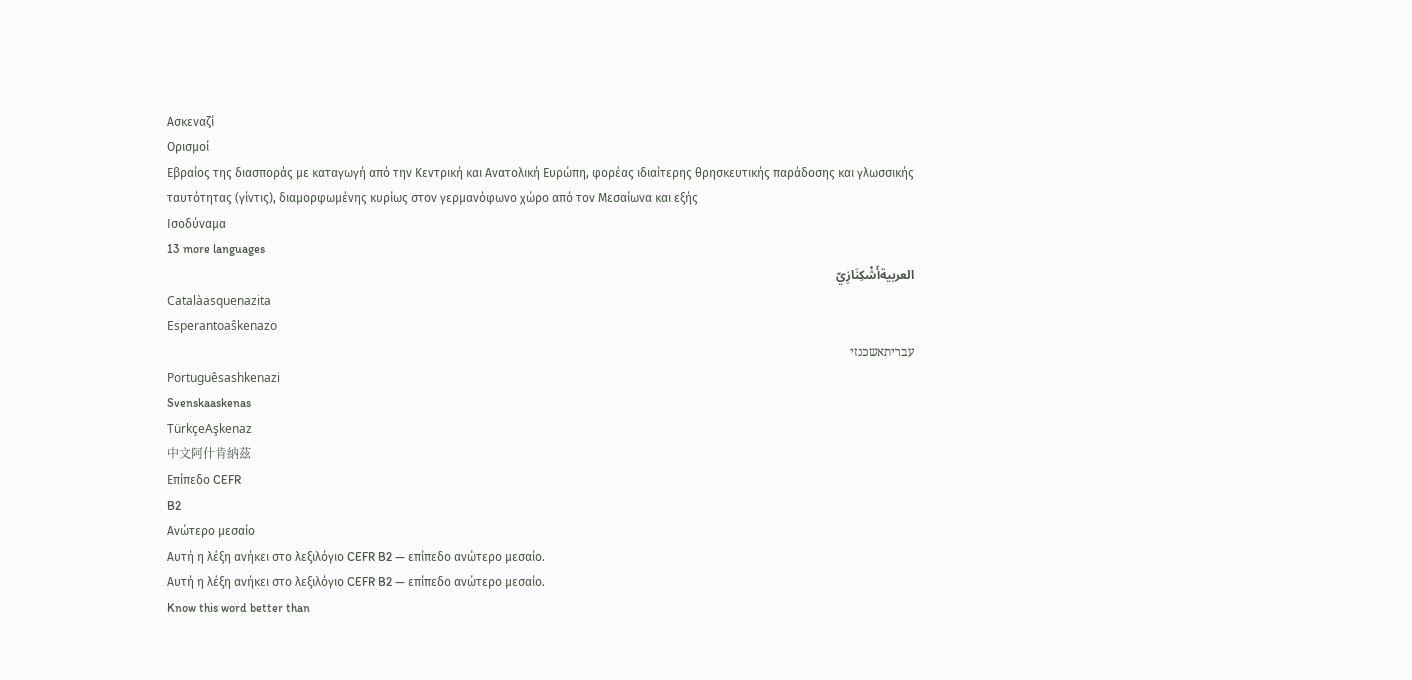Ασκεναζί
Ορισμοί
Εβραίος της διασποράς με καταγωγή από την Κεντρική και Ανατολική Ευρώπη, φορέας ιδιαίτερης θρησκευτικής παράδοσης και γλωσσικής ταυτότητας (γίντις), διαμορφωμένης κυρίως στον γερμανόφωνο χώρο από τον Μεσαίωνα και εξής
Ισοδύναμα
13 more languages
العربيةأَشْكِنَازِيّ
Catalàasquenazita
Esperantoaŝkenazo
עבריתאשכנזי
Portuguêsashkenazi
Svenskaaskenas
TürkçeAşkenaz
中文阿什肯納茲
Επίπεδο CEFR
B2
Ανώτερο μεσαίο
Αυτή η λέξη ανήκει στο λεξιλόγιο CEFR B2 — επίπεδο ανώτερο μεσαίο.
Αυτή η λέξη ανήκει στο λεξιλόγιο CEFR B2 — επίπεδο ανώτερο μεσαίο.
Know this word better than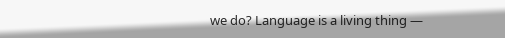we do? Language is a living thing —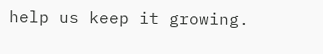help us keep it growing.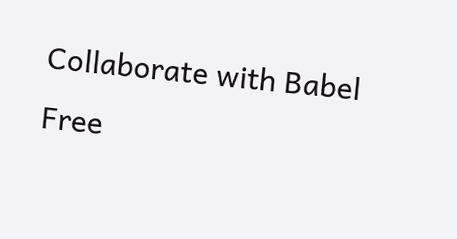Collaborate with Babel Free